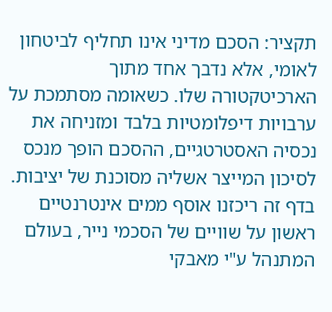תקציר: הסכם מדיני אינו תחליף לביטחון לאומי, אלא נדבך אחד מתוך הארכיטקטורה שלו. כשאומה מסתמכת על ערבויות דיפלומטיות בלבד ומזניחה את נכסיה האסטרטגיים, ההסכם הופך מנכס לסיכון המייצר אשליה מסוכנת של יציבות. בדף זה ריכזנו אוסף ממים אינטרנטיים ראשון על שוויים של הסכמי נייר, בעולם המתנהל ע"י מאבקי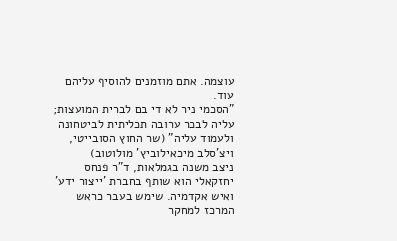עוצמה. אתם מוזמנים להוסיף עליהם עוד.
"הסכמי ניר לא די בם לברית המועצות; עליה לבכר ערובה תכליתית לביטחונה ולעמוד עליה" (שר החוץ הסובייטי, ויצ'סלב מיכאילוביץ' מולוטוב)
ניצב משנה בגמלאות, ד"ר פנחס יחזקאלי הוא שותף בחברת 'ייצור ידע' ואיש אקדמיה. שימש בעבר כראש המרכז למחקר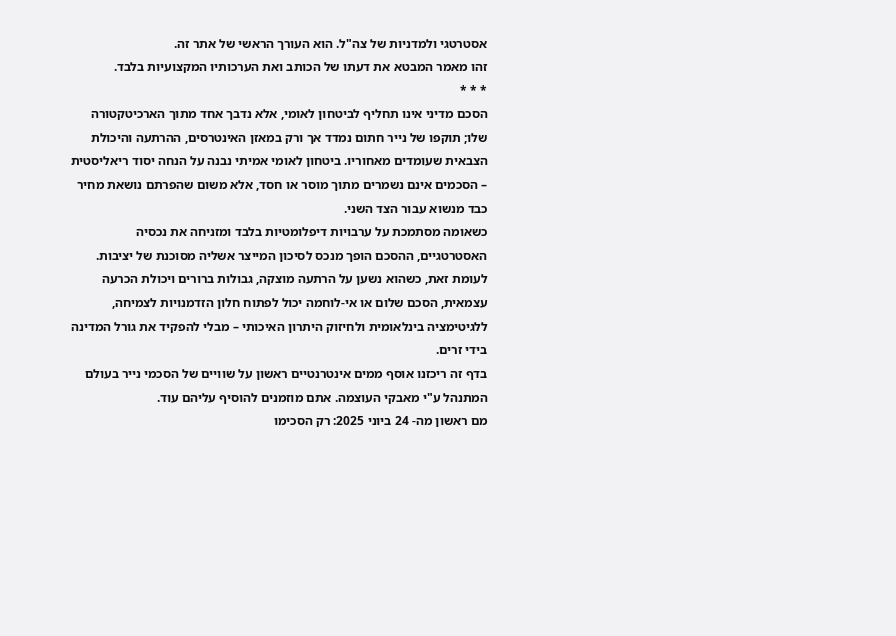אסטרטגי ולמדניות של צה"ל. הוא העורך הראשי של אתר זה.
זהו מאמר המבטא את דעתו של הכותב ואת הערכותיו המקצועיות בלבד.
* * *
הסכם מדיני אינו תחליף לביטחון לאומי, אלא נדבך אחד מתוך הארכיטקטורה שלו; תוקפו של נייר חתום נמדד אך ורק במאזן האינטרסים, ההרתעה והיכולת הצבאית שעומדים מאחוריו. ביטחון לאומי אמיתי נבנה על הנחה יסוד ריאליסטית – הסכמים אינם נשמרים מתוך מוסר או חסד, אלא משום שהפרתם נושאת מחיר כבד מנשוא עבור הצד השני.
כשאומה מסתמכת על ערבויות דיפלומטיות בלבד ומזניחה את נכסיה האסטרטגיים, ההסכם הופך מנכס לסיכון המייצר אשליה מסוכנת של יציבות. לעומת זאת, כשהוא נשען על הרתעה מוצקה, גבולות ברורים ויכולת הכרעה עצמאית, הסכם שלום או אי-לוחמה יכול לפתוח חלון הזדמנויות לצמיחה, ללגיטימציה בינלאומית ולחיזוק היתרון האיכותי – מבלי להפקיד את גורל המדינה בידי זרים.
בדף זה ריכזנו אוסף ממים אינטרנטיים ראשון על שוויים של הסכמי נייר בעולם המתנהל ע"י מאבקי העוצמה. אתם מוזמנים להוסיף עליהם עוד.
מם ראשון מה- 24 ביוני 2025: רק הסכימו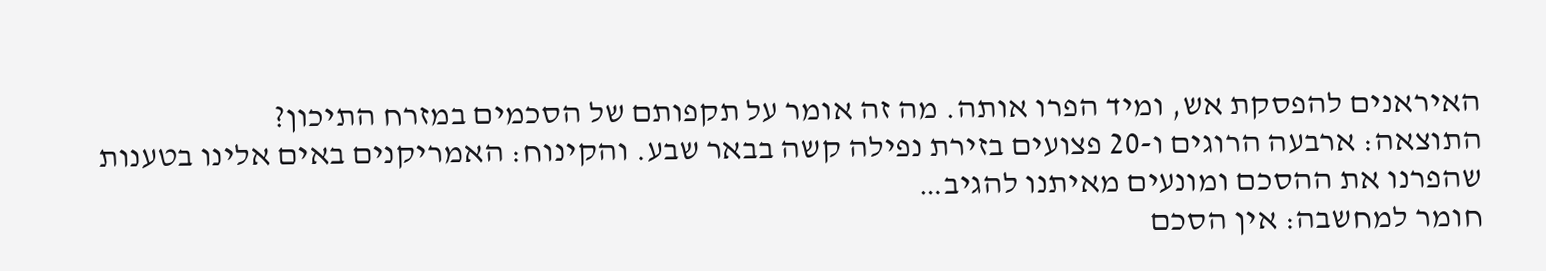האיראנים להפסקת אש, ומיד הפרו אותה. מה זה אומר על תקפותם של הסכמים במזרח התיכון?
התוצאה: ארבעה הרוגים ו-20 פצועים בזירת נפילה קשה בבאר שבע. והקינוח: האמריקנים באים אלינו בטענות שהפרנו את ההסכם ומונעים מאיתנו להגיב…
חומר למחשבה: אין הסכם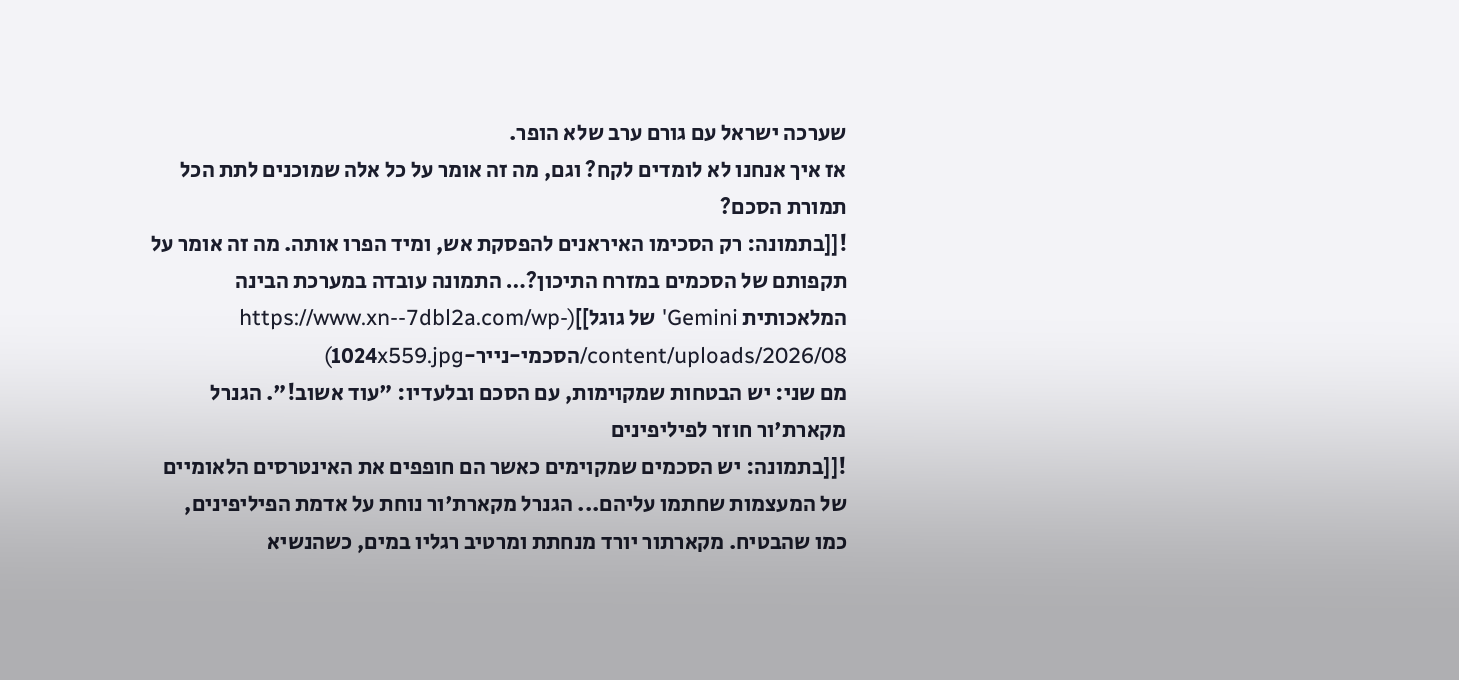שערכה ישראל עם גורם ערב שלא הופר.
אז איך אנחנו לא לומדים לקח? וגם, מה זה אומר על כל אלה שמוכנים לתת הכל תמורת הסכם?
![[בתמונה: רק הסכימו האיראנים להפסקת אש, ומיד הפרו אותה. מה זה אומר על תקפותם של הסכמים במזרח התיכון?… התמונה עובדה במערכת הבינה המלאכותית Gemini' של גוגל]](https://www.xn--7dbl2a.com/wp-content/uploads/2026/08/הסכמי-נייר-1024x559.jpg)
מם שני: יש הבטחות שמקוימות, עם הסכם ובלעדיו: "עוד אשוב!". הגנרל מקארת'ור חוזר לפיליפינים
![[בתמונה: יש הסכמים שמקוימים כאשר הם חופפים את האינטרסים הלאומיים של המעצמות שחתמו עליהם... הגנרל מקארת'ור נוחת על אדמת הפיליפינים, כמו שהבטיח. מקארתור יורד מנחתת ומרטיב רגליו במים, כשהנשיא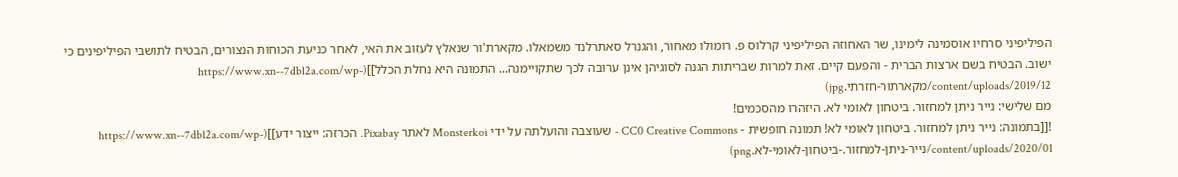הפיליפיני סרחיו אוסמינה לימינו, שר האחוזה הפיליפיני קרלוס פ. רומולו מאחור, והגנרל סאתרלנד משמאלו. מקארת'ור שנאלץ לעזוב את האי, לאחר כניעת הכוחות הנצורים, הבטיח לתושבי הפיליפינים כי ישוב. הבטיח בשם ארצות הברית - והפעם קיים. זאת למרות שבריתות הגנה לסוגיהן אינן ערובה לכך שתקויימנה... התמונה היא נחלת הכלל]](https://www.xn--7dbl2a.com/wp-content/uploads/2019/12/מקארתור-חזרתי.jpg)
מם שלישי: נייר ניתן למחזור. ביטחון לאומי לא. היזהרו מהסכמים!
![[בתמונה: נייר ניתן למחזור. ביטחון לאומי לא! תמונה חופשית - CC0 Creative Commons - שעוצבה והועלתה על ידי Monsterkoi לאתר Pixabay. הכרזה: ייצור ידע]](https://www.xn--7dbl2a.com/wp-content/uploads/2020/01/נייר-ניתן-למחזור.-ביטחון-לאומי-לא.png)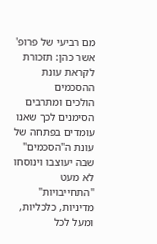מם רביעי של פרופ' אשר כהן: תזכורת לקראת עונת ההסכמים
הולכים ומתרבים הסימנים לכך שאנו עומדים בפתחה של עונת ה"הסכמים" שבה יעוצבו וינוסחו לא מעט "התחייבויות" מדיניות, כלכליות, ומעל לכל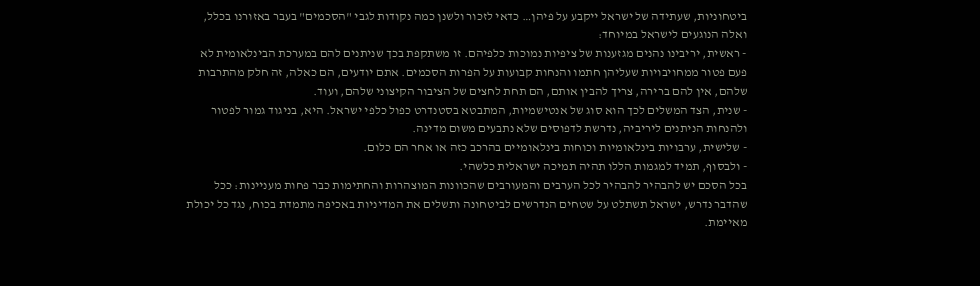ביטחוניות, שעתידה של ישראל ייקבע על פיהן… כדאי לזכור ולשנן כמה נקודות לגבי "הסכמים" בעבר באזורנו בכלל, ואלה הנוגעים לישראל במיוחד:
- ראשית, יריבינו נהנים מגזענות של ציפיות נמוכות כלפיהם. זו משתקפת בכך שניתנים להם במערכת הבינלאומית לא פעם פטור ממחויבויות שעליהן חתמו והנחות קבועות על הפרות הסכמים. אתם יודעים, הם כאלה, זה חלק מהתרבות שלהם, אין להם ברירה, צריך להבין אותם, הם תחת לחצים של הציבור הקיצוני שלהם, ועוד.
- שנית, הצד המשלים לכך הוא סוג של אנטישמיות, המתבטא בסטנדרט כפול כלפי ישראל. היא, בניגוד גמור לפטור ולהנחות הניתנים ליריביה, נדרשת לדפוסים שלא נתבעים משום מדינה.
- שלישית, ערבויות בינלאומיות וכוחות בינלאומיים בהרכב כזה או אחר הם כלום.
- ולבסוף, תמיד למגמות הללו תהיה תמיכה ישראלית כלשהי.
בכל הסכם יש להבהיר להבהיר לכל הערבים והמעורבים שהכוונות המוצהרות והחתימות כבר פחות מעניינות: ככל שהדבר נדרש, ישראל תשתלט על שטחים הנדרשים לביטחונה ותשלים את המדיניות באכיפה מתמדת בכוח, נגד כל יכולת מאיימת.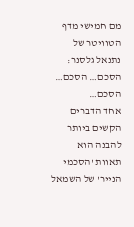מם חמישי מדף הטוויטר של נתנאל גלסנר: הסכם… הסכם… הסכם…
אחד הדברים הקשים ביותר להבנה הוא תאוות 'הסכמי הנייר' של השמאל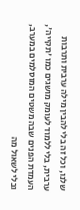שלנו, וכל זה בלי להבין מילה ערבית ותרבות ערבית, בלי ללמוד לעומק מושגים כמו 'תקייה', העמדת הפנים שבה משטים המוסלמים במערב, ובלי לשאול מה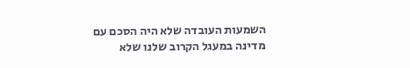השמעות העובדה שלא היה הסכם עם מדינה במעגל הקרוב שלנו שלא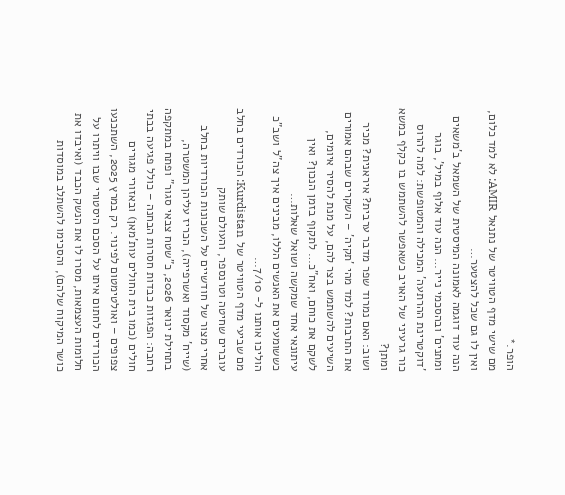הופר.*
מם שישי מדף הטוויטר של נתנאל AMIR: לא למד כלום, ואין לו גם שכל להצטער…
הנה עוד דוגמה לאמונה המיסטית של השמאל ב'משאים ומתנים' ובהסכמי נייר… הנה עוד אלוף במיל', בוגר 'דוקטרינת ההרתעה' המכילה והמטופשת: למה להרוס כור גרעיני של האויב כשאפשר להשתמש בו כקלף במשא ומתן?
ושוב: האם נמרוד שפר מדבר ערבית? איראנית? מכיר את התרבות? למד מהי 'תקיה' – השקרים שבהם אמורים השיעים להשתמש בצר להם, על מנת להסיר איומים, לשקם את כוחם, ואח"כ… לתקוף בזמן הנכון? ואין עיתונאי אחד שמקשה ושואל שאלות…
כששומעים את האנשים הללו, מבינים איך צה"ל ושב"כ הוליכו אותנו ל- 7/10…
מם שביעי מדף הטוויטר של Kurdistan: הכורדים בחלב עוברים שחיטה וטרנספר, והעולם שותק
אחרי מצור של חודשיים על השכונות הכורדיות בחלב (שייח' מקסוד ואשרפייה), הכריז עליהן המשטרה, בתחילת ינואר 2026, כ"שטח צבאי סגור" ופתח במתקפה רחבה: הפגזות כבדות חסרות הבחנה – כולל פגיעה בבתי חולים (כמו בית החולים עות'מאן) ובאזורי מגורים צפופים – ואולטימטום לפינוי. רק במרץ 2025, השתכנעו הכורדים לחתום איתו על הסכם היסטורי שבו וויתרו על חלומות העצמאות, מסרו לו את הנשק הכבד (ואיבדו את כושר המיקוח שלהם), והסכימו להשתלב במוסדות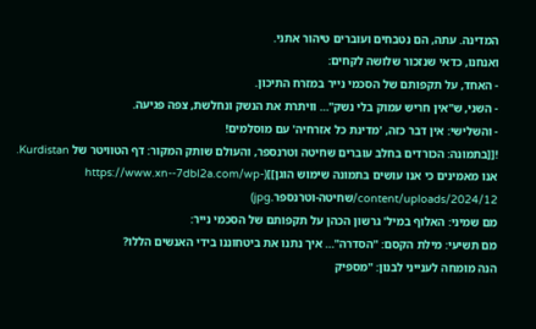המדינה. עתה, הם נטבחים ועוברים טיהור אתני.
ואנחנו, כדאי שנזכור שלושה לקחים:
- האחד, על תקפותם של הסכמי נייר במזרח התיכון.
- השני, ש"אין חריש עמוק בלי נשק"… וויתרת את הנשק ונחלשת, צפה פגיעה.
- והשלישי: אין דבר כזה, 'מדינת כל אזרחיה' עם מוסלמים!
![[בתמונה: הכורדים בחלב עוברים שחיטה וטרנספר, והעולם שותק המקור: דף הטוויטר של Kurdistan. אנו מאמינים כי אנו עושים בתמונה שימוש הוגן]](https://www.xn--7dbl2a.com/wp-content/uploads/2024/12/שחיטה-וטרנספר.jpg)
מם שמיני: האלוף במיל' גרשון הכהן על תקפותם של הסכמי נייר:
מם תשיעי: מילת הקסם: "הסדרה"… איך נתנו את ביטחוננו בידי האנשים הללו?
הנה מומחה לענייני לבנון: "מספיק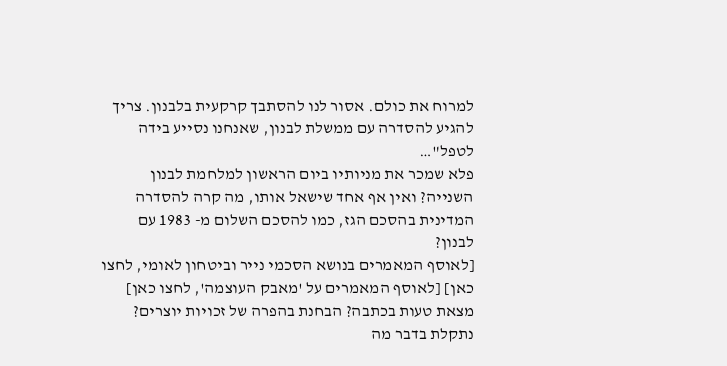למרוח את כולם. אסור לנו להסתבך קרקעית בלבנון. צריך להגיע להסדרה עם ממשלת לבנון, שאנחנו נסייע בידה לטפל"…
פלא שמכר את מניותיו ביום הראשון למלחמת לבנון השנייה? ואין אף אחד שישאל אותו, מה קרה להסדרה המדינית בהסכם הגז, כמו להסכם השלום מ- 1983 עם לבנון?
[לאוסף המאמרים בנושא הסכמי נייר וביטחון לאומי, לחצו כאן] [לאוסף המאמרים על 'מאבק העוצמה', לחצו כאן]
מצאת טעות בכתבה? הבחנת בהפרה של זכויות יוצרים? נתקלת בדבר מה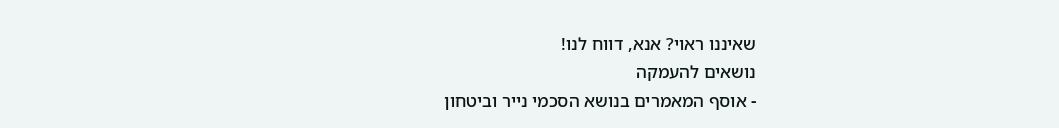שאיננו ראוי? אנא, דווח לנו!
נושאים להעמקה
- אוסף המאמרים בנושא הסכמי נייר וביטחון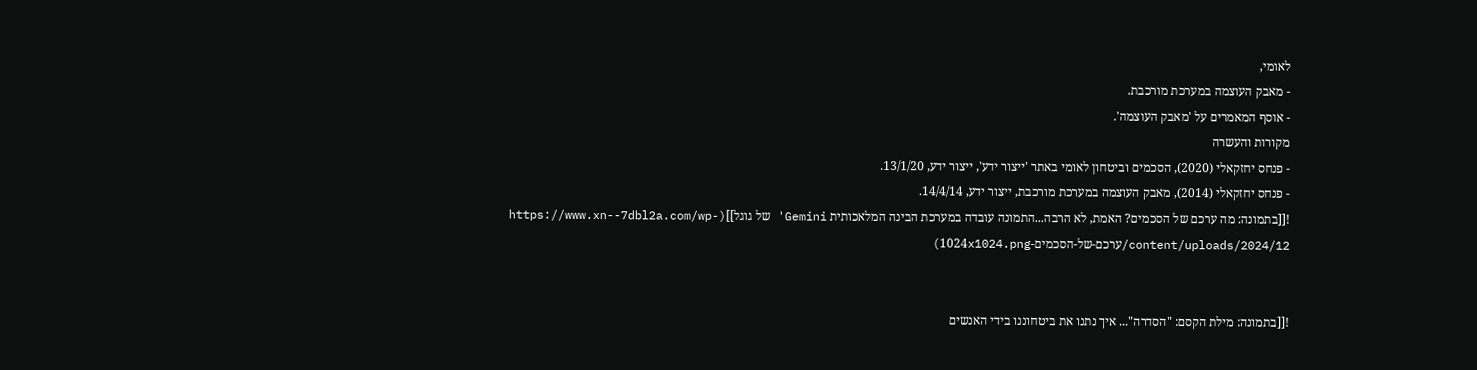לאומי,
- מאבק העוצמה במערכת מורכבת.
- אוסף המאמרים על 'מאבק העוצמה'.
מקורות והעשרה
- פנחס יחזקאלי (2020), הסכמים וביטחון לאומי באתר 'ייצור ידע', ייצור ידע, 13/1/20.
- פנחס יחזקאלי (2014), מאבק העוצמה במערכת מורכבת, ייצור ידע, 14/4/14.
![[בתמונה: מה ערכם של הסכמים? האמת, לא הרבה...התמונה עובדה במערכת הבינה המלאכותית Gemini' של גוגל]](https://www.xn--7dbl2a.com/wp-content/uploads/2024/12/ערכם-של-הסכמים-1024x1024.png)


![[בתמונה: מילת הקסם: "הסדרה"... איך נתנו את ביטחוננו בידי האנשים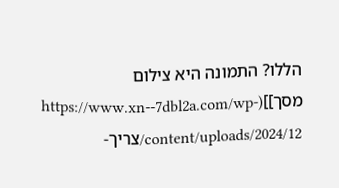הללו? התמונה היא צילום מסך]](https://www.xn--7dbl2a.com/wp-content/uploads/2024/12/צריך-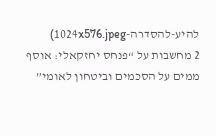להיע-להסדרה-1024x576.jpeg)
2 מחשבות על “פנחס יחזקאלי: אוסף ממים על הסכמים וביטחון לאומי”